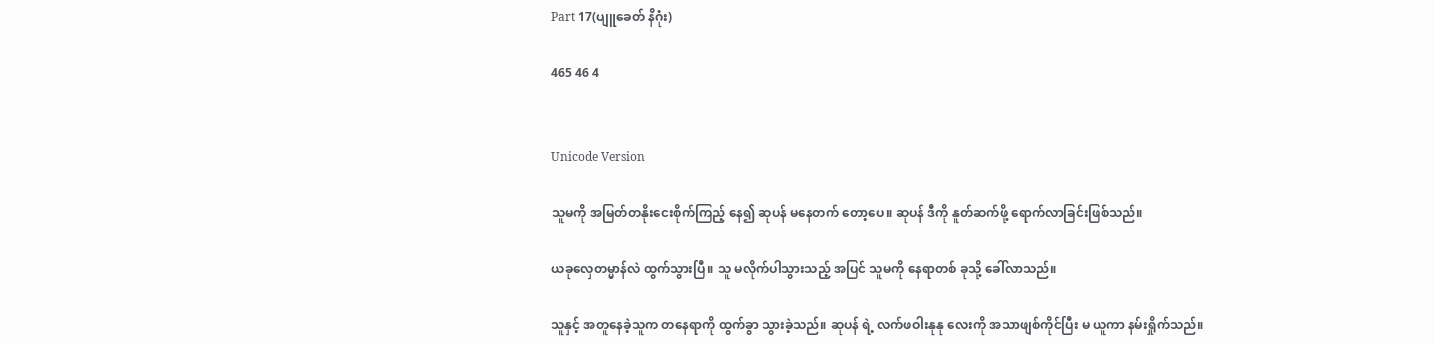Part 17(ပျူခေတ် နိဂုံး)

465 46 4


Unicode Version

သူမကို အမြတ်တနိုးငေးစိုက်ကြည့် နေ၍ ဆုပန် မနေတက် တော့ပေ။ ဆုပန် ဒီကို နူတ်ဆက်ဖို့ ရောက်လာခြင်းဖြစ်သည်။

ယခုလှေတမ္မာန်လဲ ထွက်သွားပြီ။ သူ မလိုက်ပါသွားသည့် အပြင် သူမကို နေရာတစ် ခုသို့ ခေါ်လာသည်။

သူနှင့် အတူနေခဲ့သူက တနေရာကို ထွက်ခွာ သွားခဲ့သည်။ ဆုပန် ရဲ့ လက်ဖဝါးနုနု လေးကို အသာဖျစ်ကိုင်ပြီး မ ယူကာ နမ်းရှိုက်သည်။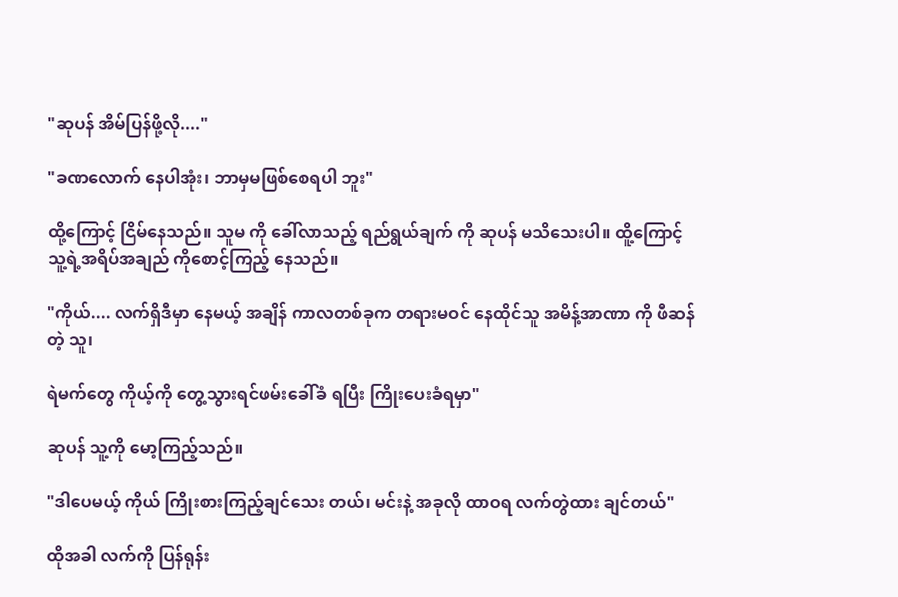"ဆုပန် အိမ်ပြန်ဖို့လို...."

"ခ‌ဏလောက် နေပါအုံး၊ ဘာမှမဖြစ်စေရပါ ဘူး"

ထို့ကြောင့် ငြိမ်နေသည်။ သူမ ကို ခေါ်လာသည့် ရည်ရွယ်ချက် ကို ဆုပန် မသိသေးပါ။ ထိူ့ကြောင့် သူ့ရဲ့အရိပ်အချည် ကိုစောင့်ကြည့် နေသည်။

"ကိုယ်.... လက်ရှိဒီမှာ နေမယ့် အချိန် ကာလတစ်ခုက တရားမဝင် နေထိုင်သူ အမိန့်အာဏာ ကို ဖီဆန်တဲ့ သူ၊

ရဲမက်တွေ ကိုယ့်ကို တွေ့သွားရင်ဖမ်းခေါ်ခံ ရပြီး ကြိုးပေးခံရမှာ"

ဆုပန် သူ့ကို မော့ကြည့်သည်။

"ဒါပေမယ့် ကိုယ် ကြိုးစားကြည့်ချင်သေး တယ်၊ မင်းနဲ့ အခုလို ထာဝရ လက်တွဲထား ချင်တယ်"

ထိုအခါ လက်ကို ပြန်ရုန်း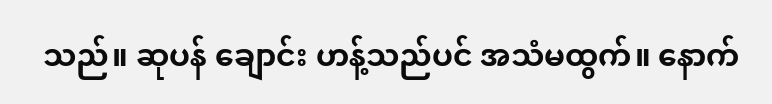သည်။ ဆုပန် ‌ချောင်း ဟန့်သည်ပင် အသံမထွက်။ နောက်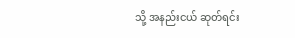သို့ အနည်းငယ် ဆုတ်ရင်း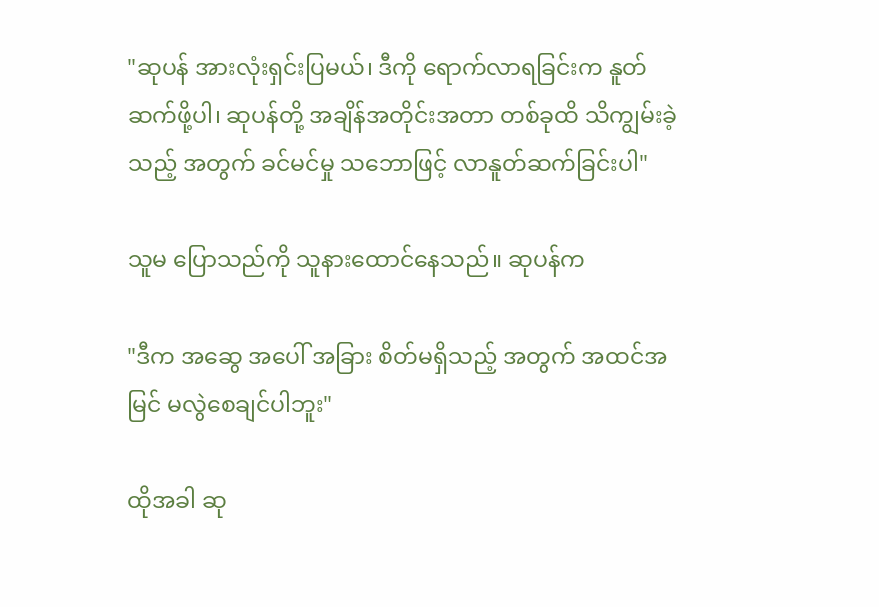"ဆုပန် အားလုံးရှင်းပြမယ်၊ ဒီကို ရောက်လာရခြင်းက နူတ်ဆက်ဖို့ပါ၊ ဆုပန်တို့ အချိန်အတိုင်းအတာ တစ်ခုထိ သိကျွမ်းခဲ့သည့် အတွက် ခင်မင်မှု သဘောဖြင့် လာနူတ်ဆက်ခြင်းပါ"

သူမ ပြောသည်ကို သူနားထောင်နေသည်။ ဆုပန်က

"ဒီက အဆွေ အပေါ် အခြား စိတ်မရှိသည့် အတွက် အထင်အမြင် မလွဲစေချင်ပါဘူး"

ထိုအခါ ဆု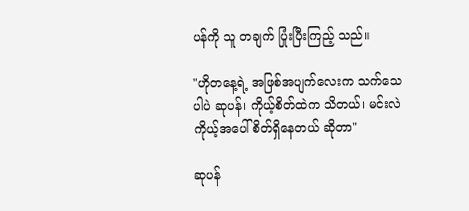ပန်ကို သူ တချက် ပြုံးပြီးကြည့် သည်။

"ဟိုတနေ့ရဲ့ အဖြစ်အပျက်လေးက သက်သေပါပဲ ဆုပန်၊ ကိုယ့်စိတ်ထဲက သိတယ်၊ မင်းလဲ ကိုယ့်အပေါ် စိတ်ရှိနေတယ် ဆိုတာ"

ဆုပန်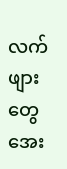လက်ဖျား တွေအေး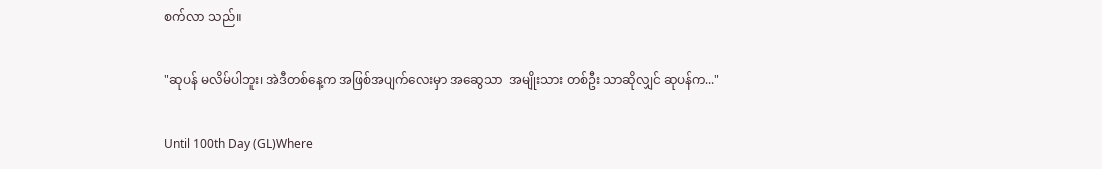စက်လာ သည်။

"ဆုပန် မလိမ်ပါဘူး၊ အဲဒီတစ်နေ့က အဖြစ်အပျက်လေးမှာ အဆွေသာ  အမျိုးသား တစ်ဦး သာဆိုလျှင် ဆုပန်က..."

Until 100th Day (GL)Where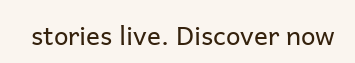stories live. Discover now